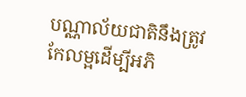បណ្ណាល័យជាតិនឹងត្រូវកែលម្អដើម្បីអភិ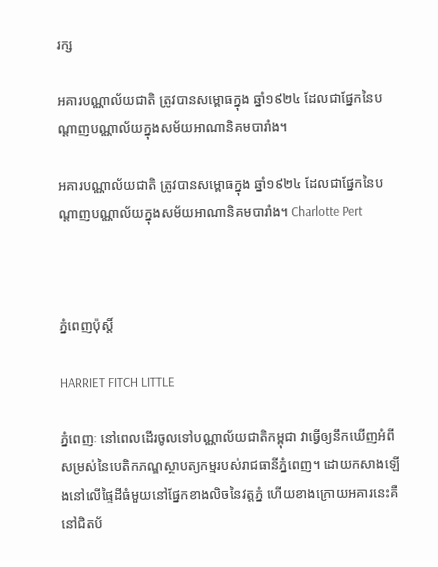រក្ស

អគារបណ្ណាល័យជាតិ ត្រូវបានសម្ពោធក្នុង ឆ្នាំ១៩២៤ ដែលជាផ្នែកនៃបណ្ដាញបណ្ណាល័យក្នុងសម័យអាណានិគមបារាំង។

អគារបណ្ណាល័យជាតិ ត្រូវបានសម្ពោធក្នុង ឆ្នាំ១៩២៤ ដែលជាផ្នែកនៃបណ្ដាញបណ្ណាល័យក្នុងសម័យអាណានិគមបារាំង។ Charlotte Pert



ភ្នំពេញប៉ុស្តិ៍

HARRIET FITCH LITTLE

ភ្នំពេញៈ នៅពេលដើរចូលទៅបណ្ណាល័យជាតិកម្ពុជា វាធ្វើឲ្យនឹកឃើញអំពីសម្រស់នៃបេតិកភណ្ឌស្ថាបត្យកម្មរបស់រាជធានីភ្នំពេញ។ ដោយកសាងឡើងនៅលើផ្ទៃដីធំមួយនៅផ្នែកខាងលិចនៃវត្តភ្នំ ហើយខាងក្រោយអគារនេះគឺនៅជិតប័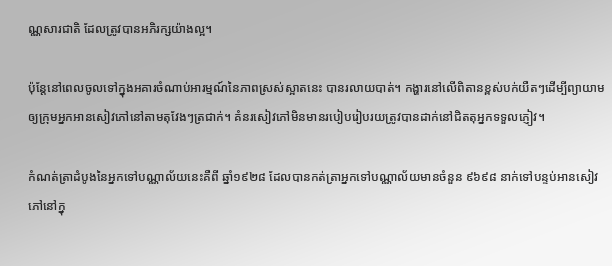ណ្ណសារជាតិ ដែលត្រូវបានអភិរក្សយ៉ាងល្អ។

ប៉ុន្តែនៅពេលចូលទៅក្នុងអគារចំណាប់អារម្មណ៍នៃភាពស្រស់ស្អាតនេះ បានរលាយបាត់។ កង្ហារនៅលើពិតានខ្ពស់បក់យឺតៗដើម្បីព្យាយាមឲ្យក្រុមអ្នកអានសៀវភៅនៅតាមតុវែងៗត្រជាក់។ គំនរសៀវភៅមិនមានរបៀបរៀបរយត្រូវបានដាក់នៅជិតតុអ្នកទទួលភ្ញៀវ។

កំណត់ត្រាដំបូងនៃអ្នកទៅបណ្ណាល័យនេះគឺពី ឆ្នាំ១៩២៨ ដែលបានកត់ត្រាអ្នកទៅបណ្ណាល័យមានចំនួន ៩៦៩៨ នាក់ទៅបន្ទប់អានសៀវភៅនៅក្នុ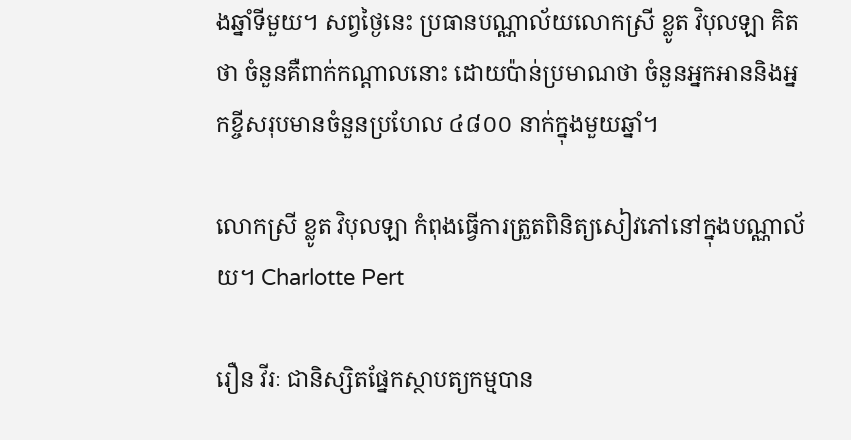ងឆ្នាំទីមួយ។ សព្វថ្ងៃនេះ ប្រធានបណ្ណាល័យលោកស្រី ខ្លូត វិបុលឡា គិតថា ចំនួនគឺពាក់កណ្តាលនោះ ដោយប៉ាន់ប្រមាណថា ចំនួនអ្នកអាននិងអ្នកខ្ចីសរុបមានចំនួនប្រហែល ៤៨០០ នាក់ក្នុងមួយឆ្នាំ។

លោកស្រី ខ្លូត វិបុលឡា កំពុងធ្វើការត្រួតពិនិត្យសៀវភៅនៅក្នុងបណ្ណាល័យ។ Charlotte Pert

រឿន វីរៈ ជានិស្សិតផ្នែកស្ថាបត្យកម្មបាន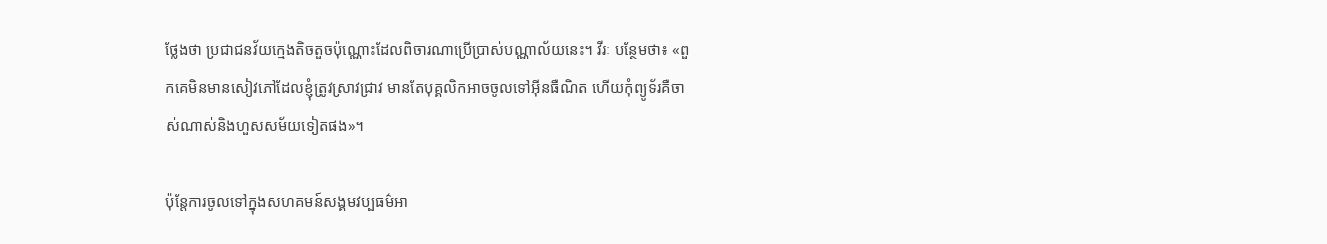ថ្លែងថា ប្រជាជនវ័យក្មេងតិចតួចប៉ុណ្ណោះដែលពិចារណាប្រើប្រាស់បណ្ណាល័យនេះ។ វីរៈ បន្ថែមថា៖ «ពួកគេមិនមានសៀវភៅដែលខ្ញុំត្រូវស្រាវជ្រាវ មានតែបុគ្គលិកអាចចូលទៅអ៊ីនធឺណិត ហើយកុំព្យូទ័រគឺចាស់ណាស់និងហួសសម័យទៀតផង»។

ប៉ុន្តែការចូលទៅក្នុងសហគមន៍សង្គមវប្បធម៌អា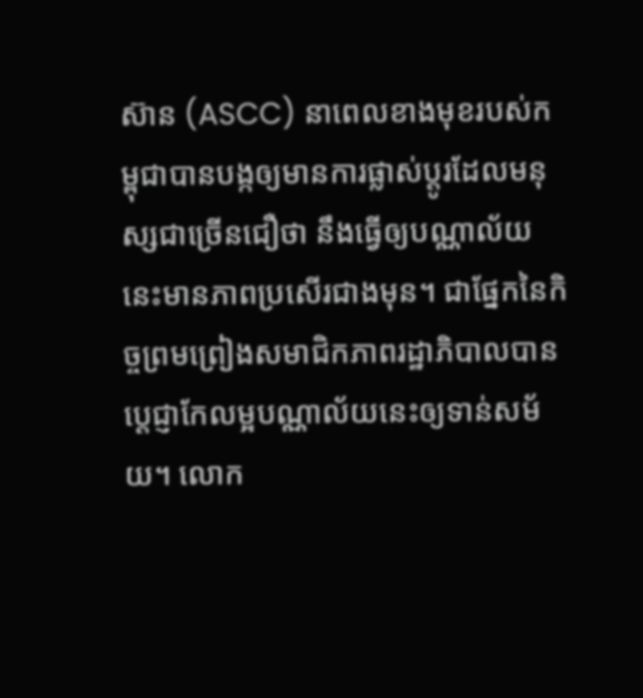ស៊ាន (ASCC) នាពេលខាងមុខរបស់កម្ពុជាបានបង្កឲ្យមានការផ្លាស់ប្តូរដែលមនុស្សជាច្រើនជឿថា នឹងធ្វើឲ្យបណ្ណាល័យនេះមានភាពប្រសើរជាងមុន។ ជាផ្នែកនៃកិច្ចព្រមព្រៀងសមាជិកភាពរដ្ឋាភិបាលបានប្តេជ្ញាកែលម្អបណ្ណាល័យនេះឲ្យទាន់សម័យ។ លោក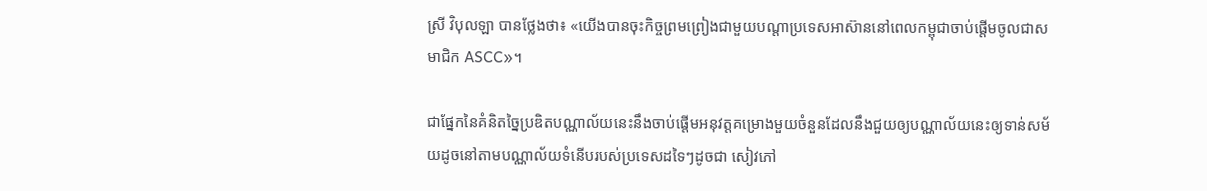ស្រី វិបុលឡា បានថ្លែងថា៖ «យើងបានចុះកិច្ចព្រមព្រៀងជាមួយបណ្តាប្រទេសអាស៊ាននៅពេលកម្ពុជាចាប់ផ្តើមចូលជាសមាជិក ASCC»។

ជាផ្នែកនៃគំនិតច្នៃប្រឌិតបណ្ណាល័យនេះនឹងចាប់ផ្តើមអនុវត្តគម្រោងមួយចំនួនដែលនឹងជួយឲ្យបណ្ណាល័យនេះឲ្យទាន់សម័យដូចនៅតាមបណ្ណាល័យទំនើបរបស់ប្រទេសដទៃៗដូចជា សៀវភៅ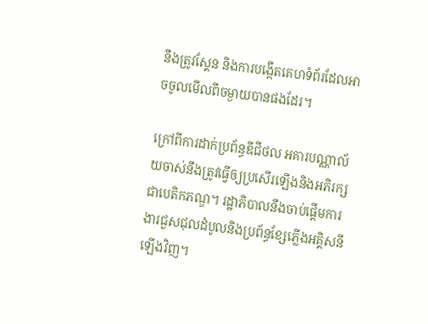នឹងត្រូវស្គែន និងការបង្កើតគេហទំព័រដែលអាចចូលមើលពីចម្ងាយបានផងដែរ។

ក្រៅពីការដាក់ប្រព័ន្ធឌីជីថល អគារបណ្ណាល័យចាស់នឹងត្រូវធ្វើឲ្យប្រសើរឡើងនិងអភិរក្សជាបេតិកភណ្ឌ។ រដ្ឋាភិបាលនឹងចាប់ផ្តើមការងារជួសជុលដំបូលនិងប្រព័ន្ធខ្សែភ្លើងអគ្គិសនីឡើងវិញ។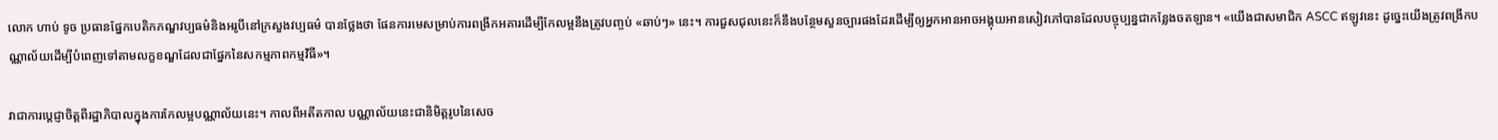លោក ហាប់ ទូច ប្រធានផ្នែកបេតិកភណ្ឌវប្បធម៌និងអរូបីនៅក្រសួងវប្បធម៌ បានថ្លែងថា ផែនការមេសម្រាប់ការពង្រីកអគារដើម្បីកែលម្អនឹងត្រូវបញ្ចប់ «ឆាប់ៗ» នេះ។ ការជួសជុលនេះក៏នឹងបន្ថែមសួនច្បារផងដែរដើម្បីឲ្យអ្នកអានអាចអង្គុយអានសៀវភៅបានដែលបច្ចុប្បន្នជាកន្លែងចតឡាន។ «យើងជាសមាជិក ASCC ឥឡូវនេះ ដូច្នេះយើងត្រូវពង្រីកបណ្ណាល័យដើម្បីបំពេញទៅតាមលក្ខខណ្ឌដែលជាផ្នែកនៃសកម្មភាពកម្មវិធី»។

វាជាការប្តេជ្ញាចិត្តពីរដ្ឋាភិបាលក្នុងការកែលម្អបណ្ណាល័យនេះ។ កាលពីអតីតកាល បណ្ណាល័យនេះជានិមិត្តរូបនៃសេច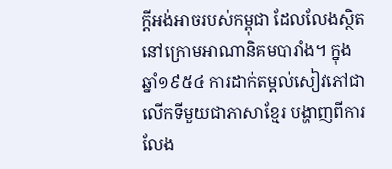ក្តីអង់អាចរបស់កម្ពុជា ដែលលែងស្ថិតនៅក្រោមអាណានិគមបារាំង។ ក្នុង ឆ្នាំ១៩៥៤ ការដាក់តម្តល់សៀវភៅជាលើកទីមួយជាភាសាខ្មែរ បង្ហាញពីការលែង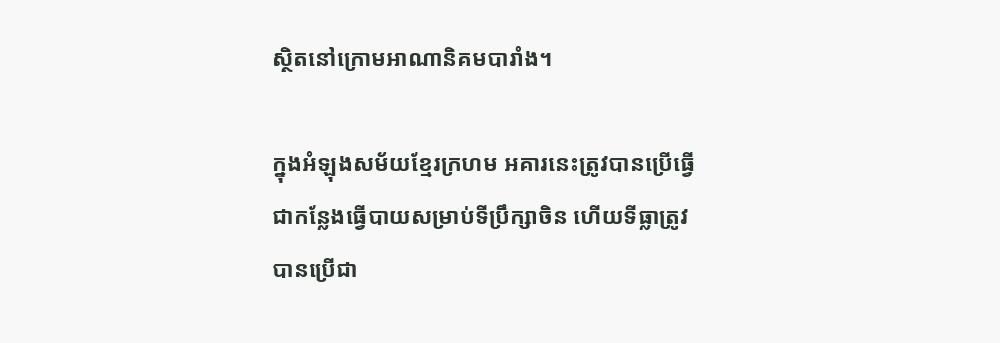ស្ថិតនៅក្រោមអាណានិគមបារាំង។

ក្នុងអំឡុងសម័យខ្មែរក្រហម អគារនេះត្រូវបានប្រើធ្វើជាកន្លែងធ្វើបាយសម្រាប់ទីប្រឹក្សាចិន ហើយទីធ្លាត្រូវបានប្រើជា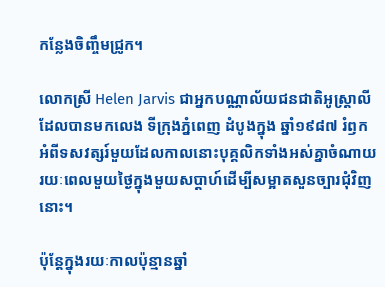កន្លែងចិញ្ចឹមជ្រូក។

លោកស្រី Helen Jarvis ជាអ្នកបណ្ណាល័យជនជាតិអូស្រ្តាលី ដែលបានមកលេង ទីក្រុងភ្នំពេញ ដំបូងក្នុង ឆ្នាំ១៩៨៧ រំឭកអំពីទសវត្សរ៍មួយដែលកាលនោះបុគ្គលិកទាំងអស់គ្នាចំណាយរយៈពេលមួយថ្ងៃក្នុងមួយសប្តាហ៍ដើម្បីសម្អាតសួនច្បារជុំវិញនោះ។

ប៉ុន្តែក្នុងរយៈកាលប៉ុន្មានឆ្នាំ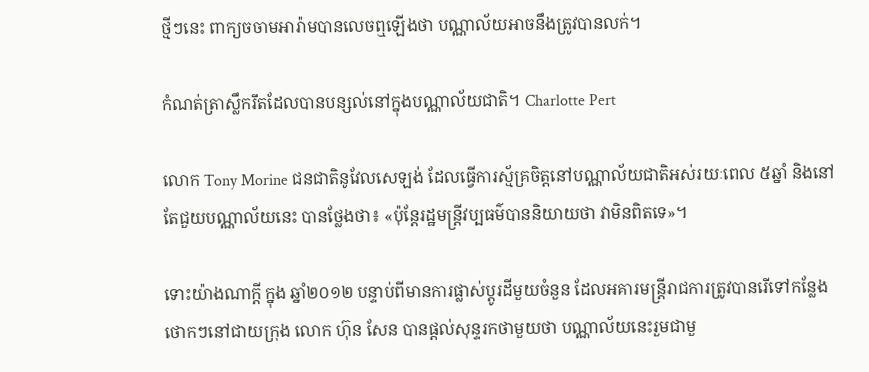ថ្មីៗនេះ ពាក្យចចាមអារ៉ាមបានលេចឮឡើងថា បណ្ណាល័យអាចនឹងត្រូវបានលក់។

កំណត់ត្រាស្លឹករឹតដែលបានបន្សល់នៅក្នុងបណ្ណាល័យជាតិ។ Charlotte Pert

លោក Tony Morine ជនជាតិនូវែលសេឡង់ ដែលធ្វើការស្ម័គ្រចិត្តនៅបណ្ណាល័យជាតិអស់រយៈពេល ៥ឆ្នាំ និងនៅតែជួយបណ្ណាល័យនេះ បានថ្លែងថា៖ «ប៉ុន្តែរដ្ឋមន្រ្តីវប្បធម៌បាននិយាយថា វាមិនពិតទេ»។

ទោះយ៉ាងណាក្តី ក្នុង ឆ្នាំ២០១២ បន្ទាប់ពីមានការផ្លាស់ប្តូរដីមួយចំនួន ដែលអគារមន្រ្តីរាជការត្រូវបានរើទៅកន្លែងថោកៗនៅជាយក្រុង លោក ហ៊ុន សែន បានផ្តល់សុន្ទរកថាមួយថា បណ្ណាល័យនេះរួមជាមួ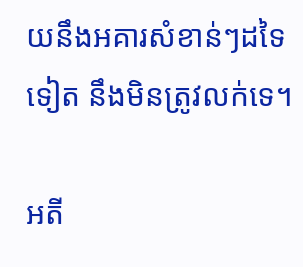យនឹងអគារសំខាន់ៗដទៃទៀត នឹងមិនត្រូវលក់ទេ។

អតី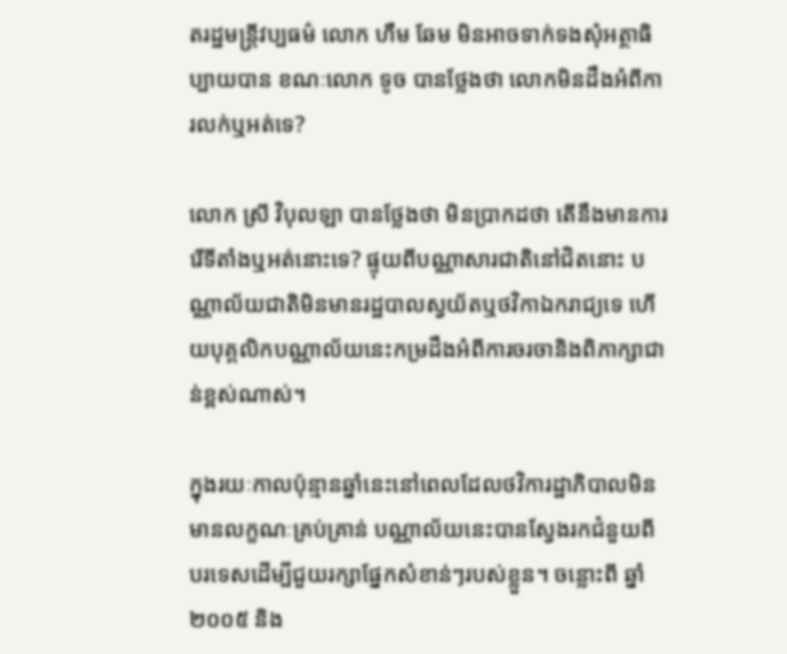តរដ្ឋមន្រ្តីវប្បធម៌ លោក ហឹម ឆែម មិនអាចទាក់ទងសុំអត្ថាធិប្បាយបាន ខណៈលោក ទូច បានថ្លែងថា លោកមិនដឹងអំពីការលក់ឬអត់ទេ?

លោក ស្រី វិបុលឡា បានថ្លែងថា មិនប្រាកដថា តើនឹងមានការរើទីតាំងឬអត់នោះទេ? ផ្ទុយពីបណ្ណាសារជាតិនៅជិតនោះ បណ្ណាល័យជាតិមិនមានរដ្ឋបាលស្វយ័តឬថវិកាឯករាជ្យទេ ហើយបុគ្គលិកបណ្ណាល័យនេះកម្រដឹងអំពីការចរចានិងពិភាក្សាជាន់ខ្ពស់ណាស់។

ក្នុងរយៈកាលប៉ុន្មានឆ្នាំនេះនៅពេលដែលថវិការដ្ឋាភិបាលមិនមានលក្ខណៈគ្រប់គ្រាន់ បណ្ណាល័យនេះបានស្វែងរកជំនួយពីបរទេសដើម្បីជួយរក្សាផ្នែកសំខាន់ៗរបស់ខ្លួន។ ចន្លោះពី ឆ្នាំ២០០៥ និង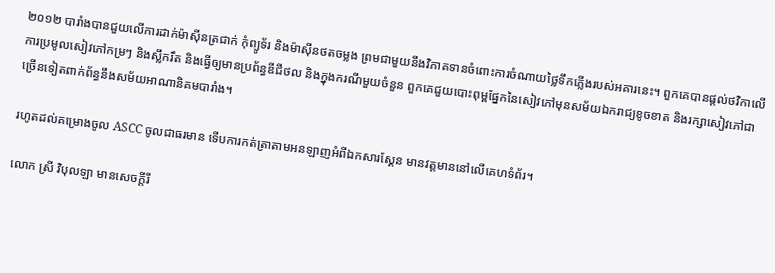២០១២ បារាំងបានជួយលើការដាក់ម៉ាស៊ីនត្រជាក់ កុំព្យូទ័រ និងម៉ាស៊ីនថតចម្លង ព្រមជាមួយនឹងវិភាគទានចំពោះការចំណាយថ្លៃទឹកភ្លើងរបស់អគារនេះ។ ពួកគេបានផ្តល់ថវិកាលើការប្រមូលសៀវភៅកម្រៗ និងស្លឹករឹត និងធ្វើឲ្យមានប្រព័ន្ធឌីជីថល និងក្នុងករណីមួយចំនួន ពួកគេជួយបោះពុម្ពផ្នែកនៃសៀវភៅមុនសម័យឯករាជ្យខូចខាត និងរក្សាសៀវភៅជាច្រើនទៀតពាក់ព័ន្ធនឹងសម័យអាណានិគមបារាំង។

រហូតដល់គម្រោងចូល ASCC ចូលជាធរមាន ទើបការកត់ត្រាតាមអនឡាញអំពីឯកសារស្គែន មានវត្តមាននៅលើគេហទំព័រ។

លោក ស្រី វិបុលឡា មានសេចក្តីរី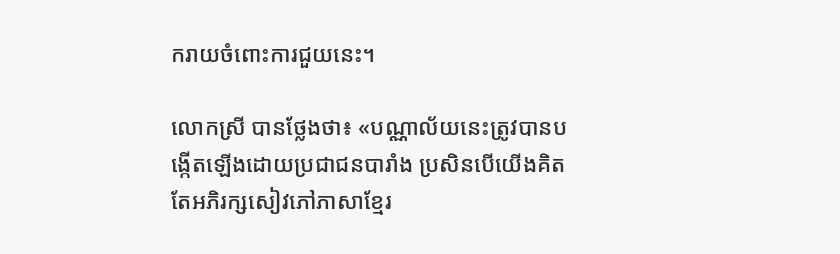ករាយចំពោះការជួយនេះ។

លោកស្រី បានថ្លែងថា៖ «បណ្ណាល័យនេះត្រូវបានបង្កើតឡើងដោយប្រជាជនបារាំង ប្រសិនបើយើងគិតតែអភិរក្សសៀវភៅភាសាខ្មែរ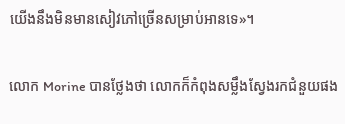យើងនឹងមិនមានសៀវភៅច្រើនសម្រាប់អានទេ»។

លោក Morine បានថ្លែងថា លោកក៏កំពុងសម្លឹងស្វែងរកជំនួយផង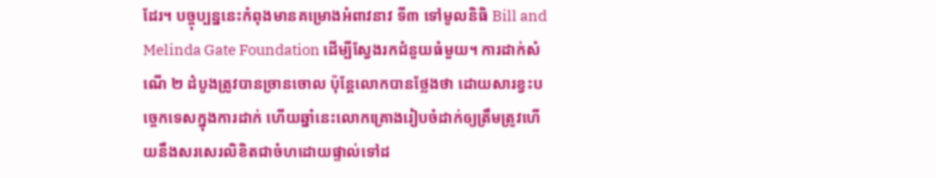ដែរ។ បច្ចុប្បន្ននេះកំពុងមានគម្រោងអំពាវនាវ ទី៣ ទៅមូលនិធិ Bill and Melinda Gate Foundation ដើម្បីស្វែងរកជំនួយធំមួយ។ ការដាក់សំណើ ២ ដំបូងត្រូវបានច្រានចោល ប៉ុន្តែលោកបានថ្លែងថា ដោយសារខ្វះបច្ចេកទេសក្នុងការដាក់ ហើយឆ្នាំនេះលោកគ្រោងរៀបចំដាក់ឲ្យត្រឹមត្រូវហើយនឹងសរសេរលិខិតជាចំហដោយផ្ទាល់ទៅដ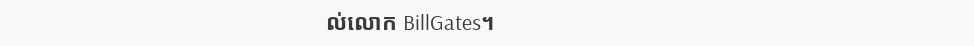ល់លោក BillGates។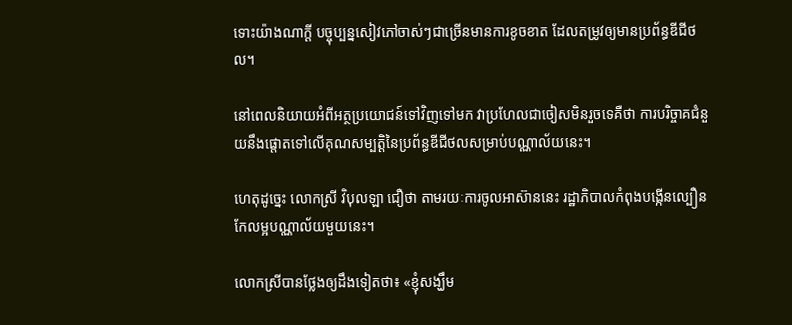ទោះយ៉ាងណាក្តី បច្ចុប្បន្នសៀវភៅចាស់ៗជាច្រើនមានការខូចខាត ដែលតម្រូវឲ្យមានប្រព័ន្ធឌីជីថល។

នៅពេលនិយាយអំពីអត្ថប្រយោជន៍ទៅវិញទៅមក វាប្រហែលជាចៀសមិនរួចទេគឺថា ការបរិច្ចាគជំនួយនឹងផ្តោតទៅលើគុណសម្បត្តិនៃប្រព័ន្ធឌីជីថលសម្រាប់បណ្ណាល័យនេះ។

ហេតុដូច្នេះ លោកស្រី វិបុលឡា ជឿថា តាមរយៈការចូលអាស៊ាននេះ រដ្ឋាភិបាលកំពុងបង្កើនល្បឿនកែលម្អបណ្ណាល័យមួយនេះ។

លោកស្រីបានថ្លែងឲ្យដឹងទៀតថា៖ «ខ្ញុំសង្ឃឹម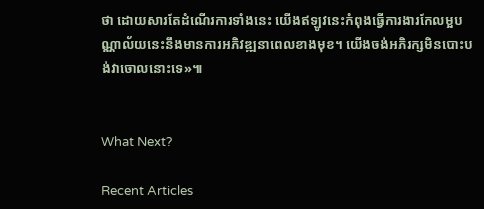ថា ដោយសារតែដំណើរការទាំងនេះ យើងឥឡូវនេះកំពុងធ្វើការងារកែលម្អបណ្ណាល័យនេះនឹងមានការអភិវឌ្ឍនាពេលខាងមុខ។ យើងចង់អភិរក្សមិនបោះបង់វាចោលនោះទេ»៕


What Next?

Recent Articles